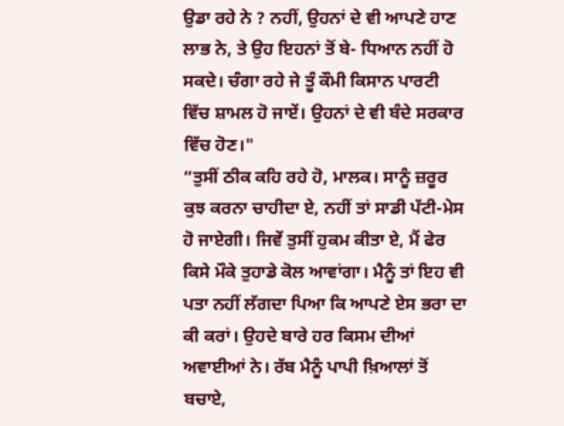ਉਡਾ ਰਹੇ ਨੇ ? ਨਹੀਂ, ਉਹਨਾਂ ਦੇ ਵੀ ਆਪਣੇ ਹਾਣ ਲਾਭ ਨੇ, ਤੇ ਉਹ ਇਹਨਾਂ ਤੋਂ ਬੇ- ਧਿਆਨ ਨਹੀਂ ਹੋ ਸਕਦੇ। ਚੰਗਾ ਰਹੇ ਜੇ ਤੂੰ ਕੌਮੀ ਕਿਸਾਨ ਪਾਰਟੀ ਵਿੱਚ ਸ਼ਾਮਲ ਹੋ ਜਾਏਂ। ਉਹਨਾਂ ਦੇ ਵੀ ਬੰਦੇ ਸਰਕਾਰ ਵਿੱਚ ਹੋਣ।"
“ਤੁਸੀਂ ਠੀਕ ਕਹਿ ਰਹੇ ਹੋ, ਮਾਲਕ। ਸਾਨੂੰ ਜ਼ਰੂਰ ਕੁਝ ਕਰਨਾ ਚਾਹੀਦਾ ਏ, ਨਹੀਂ ਤਾਂ ਸਾਡੀ ਪੱਟੀ-ਮੇਸ ਹੋ ਜਾਏਗੀ। ਜਿਵੇਂ ਤੁਸੀਂ ਹੁਕਮ ਕੀਤਾ ਏ, ਮੈਂ ਫੇਰ ਕਿਸੇ ਮੌਕੇ ਤੁਹਾਡੇ ਕੋਲ ਆਵਾਂਗਾ। ਮੈਨੂੰ ਤਾਂ ਇਹ ਵੀ ਪਤਾ ਨਹੀਂ ਲੱਗਦਾ ਪਿਆ ਕਿ ਆਪਣੇ ਏਸ ਭਰਾ ਦਾ ਕੀ ਕਰਾਂ। ਉਹਦੇ ਬਾਰੇ ਹਰ ਕਿਸਮ ਦੀਆਂ ਅਵਾਈਆਂ ਨੇ। ਰੱਬ ਮੈਨੂੰ ਪਾਪੀ ਖ਼ਿਆਲਾਂ ਤੋਂ ਬਚਾਏ,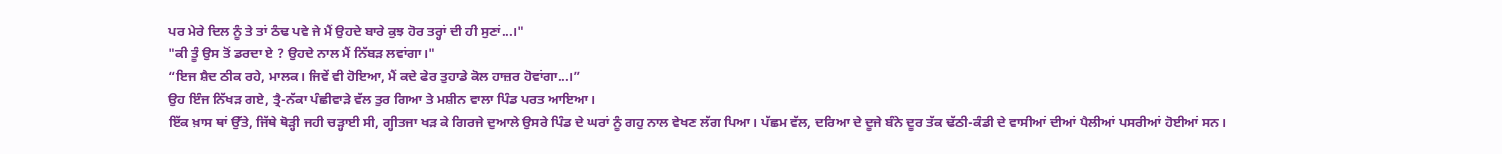ਪਰ ਮੇਰੇ ਦਿਲ ਨੂੰ ਤੇ ਤਾਂ ਠੰਢ ਪਵੇ ਜੇ ਮੈਂ ਉਹਦੇ ਬਾਰੇ ਕੁਝ ਹੋਰ ਤਰ੍ਹਾਂ ਦੀ ਹੀ ਸੁਣਾਂ...।"
"ਕੀ ਤੂੰ ਉਸ ਤੋਂ ਡਰਦਾ ਏ ? ਉਹਦੇ ਨਾਲ ਮੈਂ ਨਿੱਬੜ ਲਵਾਂਗਾ।"
“ਇਜ ਸ਼ੈਦ ਠੀਕ ਰਹੇ, ਮਾਲਕ। ਜਿਵੇਂ ਵੀ ਹੋਇਆ, ਮੈਂ ਕਦੇ ਫੇਰ ਤੁਹਾਡੇ ਕੋਲ ਹਾਜ਼ਰ ਹੋਵਾਂਗਾ...।”
ਉਹ ਇੰਜ ਨਿੱਖੜ ਗਏ, ਤ੍ਰੈ-ਨੱਕਾ ਪੰਛੀਵਾੜੇ ਵੱਲ ਤੁਰ ਗਿਆ ਤੇ ਮਸ਼ੀਨ ਵਾਲਾ ਪਿੰਡ ਪਰਤ ਆਇਆ।
ਇੱਕ ਖ਼ਾਸ ਥਾਂ ਉੱਤੇ, ਜਿੱਥੇ ਥੋੜ੍ਹੀ ਜਹੀ ਚੜ੍ਹਾਈ ਸੀ, ਗ੍ਹੀਤਜਾ ਖੜ ਕੇ ਗਿਰਜੇ ਦੁਆਲੇ ਉਸਰੇ ਪਿੰਡ ਦੇ ਘਰਾਂ ਨੂੰ ਗਹੁ ਨਾਲ ਵੇਖਣ ਲੱਗ ਪਿਆ। ਪੱਛਮ ਵੱਲ, ਦਰਿਆ ਦੇ ਦੂਜੇ ਬੰਨੇ ਦੂਰ ਤੱਕ ਢੱਠੀ-ਕੰਡੀ ਦੇ ਵਾਸੀਆਂ ਦੀਆਂ ਪੈਲੀਆਂ ਪਸਰੀਆਂ ਹੋਈਆਂ ਸਨ।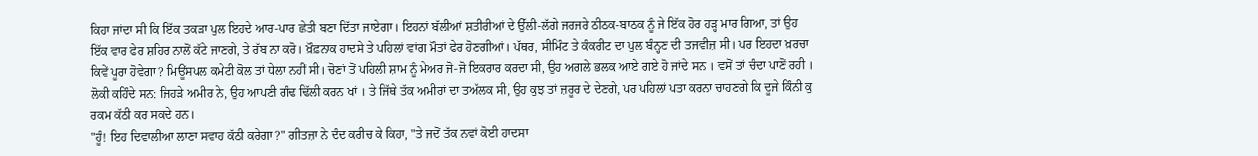ਕਿਹਾ ਜਾਂਦਾ ਸੀ ਕਿ ਇੱਕ ਤਕੜਾ ਪੁਲ ਇਹਦੇ ਆਰ-ਪਾਰ ਛੇਤੀ ਬਣਾ ਦਿੱਤਾ ਜਾਏਗਾ। ਇਹਨਾਂ ਬੱਲੀਆਂ ਸ਼ਤੀਰੀਆਂ ਦੇ ਉੱਲੀ-ਲੱਗੇ ਜਰਜਰੇ ਠੀਠਕ-ਬਾਠਕ ਨੂੰ ਜੇ ਇੱਕ ਹੋਰ ਹੜ੍ਹ ਮਾਰ ਗਿਆ, ਤਾਂ ਉਹ ਇੱਕ ਵਾਰ ਫੇਰ ਸ਼ਹਿਰ ਨਾਲੋਂ ਕੱਟੇ ਜਾਣਗੇ, ਤੇ ਰੱਬ ਨਾ ਕਰੋ। ਖ਼ੌਫ਼ਨਾਕ ਹਾਦਸੇ ਤੇ ਪਹਿਲਾਂ ਵਾਂਗ ਮੌਤਾਂ ਫੇਰ ਹੋਣਗੀਆਂ। ਪੱਥਰ, ਸੀਮਿੰਟ ਤੇ ਕੰਕਰੀਟ ਦਾ ਪੁਲ ਬੰਨ੍ਹਣ ਦੀ ਤਜਵੀਜ਼ ਸੀ। ਪਰ ਇਹਦਾ ਖ਼ਰਚਾ ਕਿਵੇਂ ਪੂਰਾ ਹੋਵੇਗਾ? ਮਿਊਂਸਪਲ ਕਮੇਟੀ ਕੋਲ ਤਾਂ ਧੇਲਾ ਨਹੀਂ ਸੀ। ਚੋਣਾਂ ਤੋਂ ਪਹਿਲੀ ਸ਼ਾਮ ਨੂੰ ਮੇਅਰ ਜੋ-ਜੋ ਇਕਰਾਰ ਕਰਦਾ ਸੀ, ਉਹ ਅਗਲੇ ਭਲਕ ਆਏ ਗਏ ਹੋ ਜਾਂਦੇ ਸਨ । ਵਸੋਂ ਤਾਂ ਚੰਦਾ ਪਾਣੋਂ ਰਹੀ । ਲੋਕੀ ਕਹਿੰਦੇ ਸਨ: ਜਿਹੜੇ ਅਮੀਰ ਨੇ, ਉਹ ਆਪਣੀ ਗੰਢ ਢਿੱਲੀ ਕਰਨ ਖਾਂ । ਤੇ ਜਿੱਥੇ ਤੱਕ ਅਮੀਰਾਂ ਦਾ ਤਅੱਲਕ ਸੀ, ਉਹ ਕੁਝ ਤਾਂ ਜ਼ਰੂਰ ਦੇ ਦੇਣਗੇ, ਪਰ ਪਹਿਲਾਂ ਪਤਾ ਕਰਨਾ ਚਾਹਣਗੇ ਕਿ ਦੂਜੇ ਕਿੰਨੀ ਕੁ ਰਕਮ ਕੱਠੀ ਕਰ ਸਕਦੇ ਹਨ।
"ਹੂੰ! ਇਹ ਦਿਵਾਲੀਆ ਲਾਣਾ ਸਵਾਹ ਕੱਠੀ ਕਰੇਗਾ?" ਗੀਤਜ਼ਾ ਨੇ ਦੰਦ ਕਰੀਚ ਕੇ ਕਿਹਾ, "ਤੇ ਜਦੋਂ ਤੱਕ ਨਵਾਂ ਕੋਈ ਹਾਦਸਾ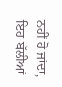ਨਹੀਂ ਹੋ ਜਾਂਦਾ, ਇਹ ਬੱਲੀਆਂ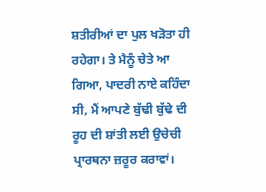ਸ਼ਤੀਰੀਆਂ ਦਾ ਪੁਲ ਖੜੋਤਾ ਹੀ ਰਹੇਗਾ। ਤੇ ਮੈਨੂੰ ਚੇਤੇ ਆ ਗਿਆ, ਪਾਦਰੀ ਨਾਏ ਕਹਿੰਦਾ ਸੀ, ਮੈਂ ਆਪਣੇ ਬੁੱਢੀ ਬੁੱਢੇ ਦੀ ਰੂਹ ਦੀ ਸ਼ਾਂਤੀ ਲਈ ਉਚੇਚੀ ਪ੍ਰਾਰਥਨਾ ਜ਼ਰੂਰ ਕਰਾਵਾਂ।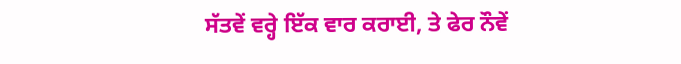ਸੱਤਵੇਂ ਵਰ੍ਹੇ ਇੱਕ ਵਾਰ ਕਰਾਈ, ਤੇ ਫੇਰ ਨੌਵੇਂ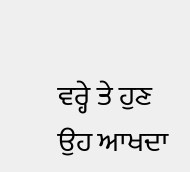ਵਰ੍ਹੇ ਤੇ ਹੁਣ ਉਹ ਆਖਦਾ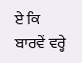ਏ ਕਿ ਬਾਰਵੇਂ ਵਰ੍ਹੇ